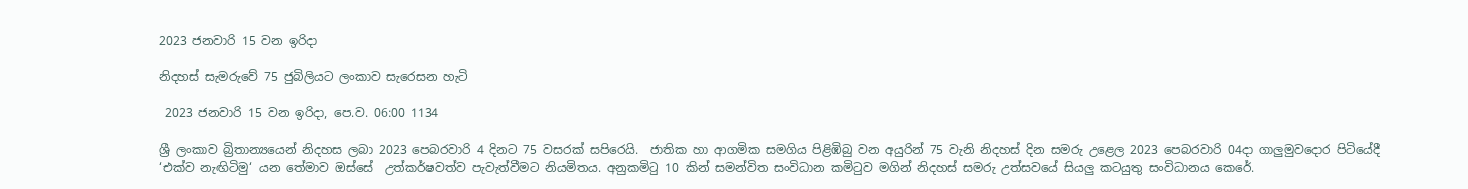2023 ජනවාරි 15 වන ඉරිදා

නිදහස් සැමරුවේ 75 ජුබිලියට ලංකාව සැරෙසන හැටි

 2023 ජනවාරි 15 වන ඉරිදා, පෙ.ව. 06:00 1134

ශ්‍රී ලංකාව බ්‍රිතාන්‍යයෙන් නිදහස ලබා 2023 පෙබරවාරි 4 දිනට 75 වසරක් සපිරෙයි.  ජාතික හා ආගමික සමගිය පිළිඹිබු වන අයුරින් 75 වැනි නිදහස් දින සමරු උළෙල 2023 පෙබරවාරි 04දා ගාලුමුවදොර පිටියේදී ‘එක්ව නැඟිටිමු‘ යන තේමාව ඔස්සේ  උත්කර්ෂවත්ව පැවැත්වීමට නියමිතය. අනුකමිටු 10 කින් සමන්විත සංවිධාන කමිටුව මගින් නිදහස් සමරු උත්සවයේ සියලු කටයුතු සංවිධානය කෙරේ.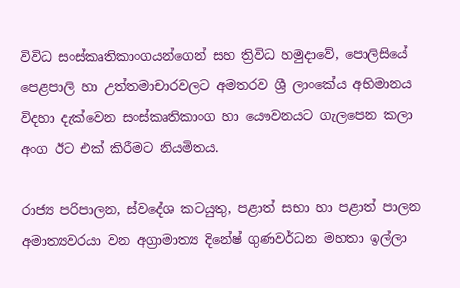විවිධ සංස්කෘතිකාංගයන්ගෙන් සහ ත්‍රිවිධ හමුදාවේ, පොලිසියේ පෙළපාලි හා උත්තමාචාරවලට අමතරව ශ්‍රී ලාංකේය අභිමානය විදහා දැක්වෙන සංස්කෘතිකාංග හා යෞවනයට ගැලපෙන කලා අංග ඊට එක් කිරීමට නියමිතය.

රාජ්‍ය පරිපාලන, ස්වදේශ කටයුතු, පළාත් සභා හා පළාත් පාලන අමාත්‍යවරයා වන අග්‍රාමාත්‍ය දිනේෂ් ගුණවර්ධන මහතා ඉල්ලා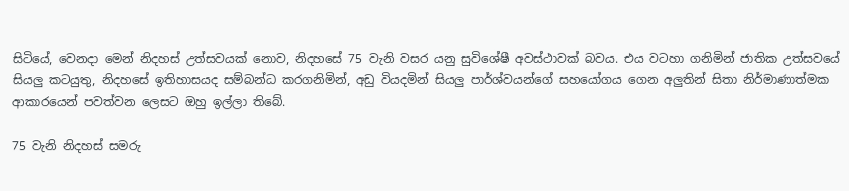සිටියේ, වෙනදා මෙන් නිදහස් උත්සවයක් නොව, නිදහසේ 75 වැනි වසර යනු සුවිශේෂී අවස්ථාවක් බවය. එය වටහා ගනිමින් ජාතික උත්සවයේ සියලු කටයුතු, නිදහසේ ඉතිහාසයද සම්බන්ධ කරගනිමින්, අඩු වියදමින් සියලු පාර්ශ්වයන්ගේ සහයෝගය ගෙන අලුතින් සිතා නිර්මාණාත්මක ආකාරයෙන් පවත්වන ලෙසට ඔහු ඉල්ලා තිබේ.

75 වැනි නිදහස් සමරු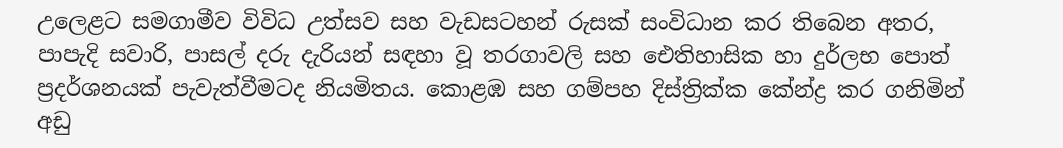උලෙළට සමගාමීව විවිධ උත්සව සහ වැඩසටහන් රුසක් සංවිධාන කර තිබෙන අතර, පාපැදි සවාරි, පාසල් දරු දැරියන් සඳහා වූ තරගාවලි සහ ඓතිහාසික හා දුර්ලභ පොත් ප්‍රදර්ශනයක් පැවැත්වීමටද නියමිතය. කොළඹ සහ ගම්පහ දිස්ත්‍රික්ක කේන්ද්‍ර කර ගනිමින් අඩු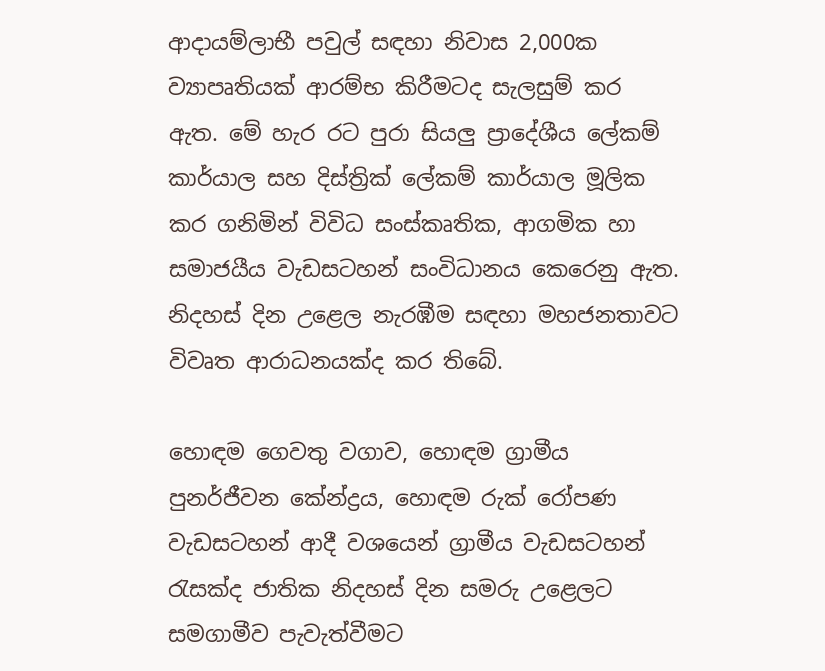ආදායම්ලාභී පවුල් සඳහා නිවාස 2,000ක ව්‍යාපෘතියක් ආරම්භ කිරීමටද සැලසුම් කර ඇත. මේ හැර රට පුරා සියලු ප්‍රාදේශීය ලේකම් කාර්යාල සහ දිස්ත්‍රික් ලේකම් කාර්යාල මූලික කර ගනිමින් විවිධ සංස්කෘතික, ආගමික හා සමාජයීය වැඩසටහන් සංවිධානය කෙරෙනු ඇත. නිදහස් දින උළෙල නැරඹීම සඳහා මහජනතාවට විවෘත ආරාධනයක්ද කර තිබේ.

හොඳම ගෙවතු වගාව, හොඳම ග්‍රාමීය පුනර්ජීවන කේන්ද්‍රය, හොඳම රුක් රෝපණ වැඩසටහන් ආදී වශයෙන් ග්‍රාමීය වැඩසටහන් රැසක්ද ජාතික නිදහස් දින සමරු උළෙලට සමගාමීව පැවැත්වීමට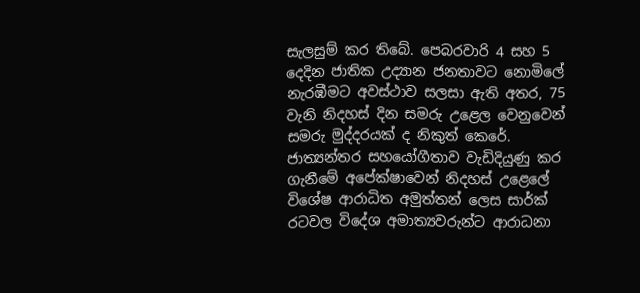සැලසුම් කර තිබේ. පෙබරවාරි 4 සහ 5 දෙදින ජාතික උද්‍යාන ජනතාවට නොමිලේ නැරඹීමට අවස්ථාව සලසා ඇති අතර, 75 වැනි නිදහස් දින සමරු උළෙල වෙනුවෙන් සමරු මුද්දරයක් ද නිකුත් කෙරේ. ජාත්‍යන්තර සහයෝගීතාව වැඩිදියුණු කර ගැනීමේ අපේක්ෂාවෙන් නිදහස් උළෙලේ විශේෂ ආරාධිත අමුත්තන් ලෙස සාර්ක් රටවල විදේශ අමාත්‍යවරුන්ට ආරාධනා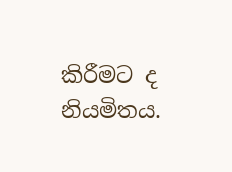කිරීමට ද නියමිතය.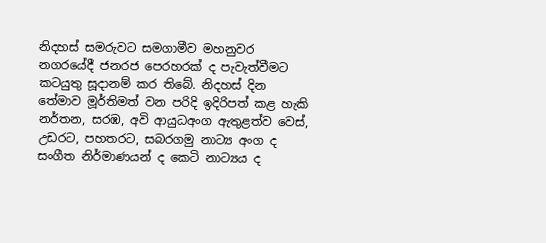නිදහස් සමරුවට සමගාමීව මහනුවර නගරයේදී ජනරජ පෙරහරක් ද පැවැත්වීමට කටයුතු සූදානම් කර තිබේ. නිදහස් දින තේමාව මූර්තිමත් වන පරිදි ඉදිරිපත් කළ හැකි නර්තන, සරඹ, අවි ආයුධඅංග ඇතුළත්ව වෙස්, උඩරට, පහතරට, සබරගමු නාට්‍ය අංග ද සංගීත නිර්මාණයන් ද කෙටි නාට්‍යය ද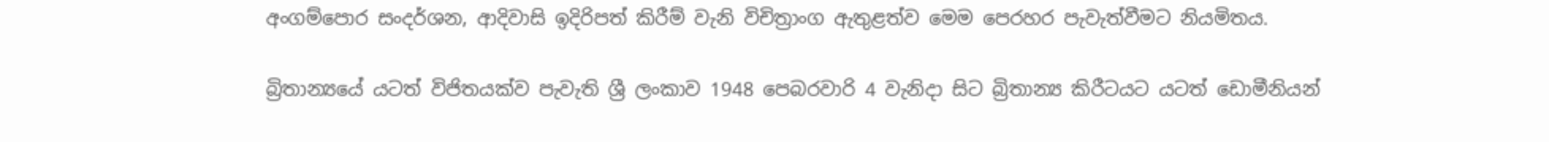අංගම්පොර සංදර්ශන, ආදිවාසි ඉදිරිපත් කිරීම් වැනි විචිත්‍රාංග ඇතුළත්ව මෙම පෙරහර පැවැත්වීමට නියමිතය.

බ්‍රිතාන්‍යයේ යටත් විජිතයක්ව පැවැති ශ්‍රී ලංකාව 1948 පෙබරවාරි 4 වැනිදා සිට බ්‍රිතාන්‍ය කිරීටයට යටත් ඩොමීනියන්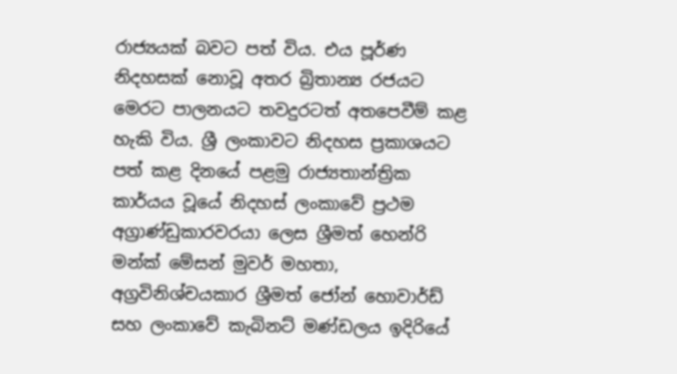රාජ්‍යයක් බවට පත් විය. එය පූර්ණ නිදහසක් නොවූ අතර බ්‍රිතාන්‍ය රජයට මෙරට පාලනයට තවදුරටත් අතපෙවීම් කළ හැකි විය. ශ්‍රී ලංකාවට නිදහස ප්‍රකාශයට පත් කළ දිනයේ පළමු රාජ්‍යතාන්ත්‍රික කාර්යය වූයේ නිදහස් ලංකාවේ ප්‍රථම අග්‍රාණ්ඩුකාරවරයා ලෙස ශ්‍රීමත් හෙන්රි මන්ක් මේසන් මුවර් මහතා, අග්‍රවිනිශ්චයකාර ශ්‍රීමත් ජෝන් හොවාර්ඩ් සහ ලංකාවේ කැබිනට් මණ්ඩලය ඉදිරියේ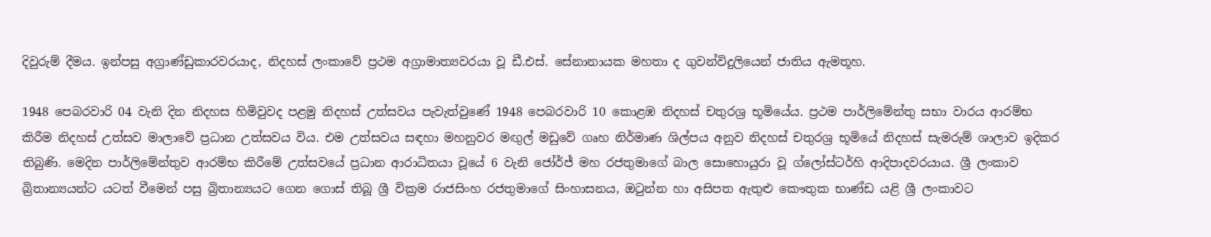දිවුරුම් දීමය. ඉන්පසු අග්‍රාණ්ඩුකාරවරයාද, නිදහස් ලංකාවේ ප්‍රථම අග්‍රාමාත්‍යවරයා වූ ඩී.එස්. සේනානායක මහතා ද ගුවන්විදුලියෙන් ජාතිය ඇමතූහ.

1948 පෙබරවාරි 04 වැනි දින නිදහස හිමිවුවද පළමු නිදහස් උත්සවය පැවැත්වුණේ 1948 පෙබරවාරි 10 කොළඹ නිදහස් චතුරශ්‍ර භූමියේය. ප්‍රථම පාර්ලිමේන්තු සභා වාරය ආරම්භ කිරීම නිදහස් උත්සව මාලාවේ ප්‍රධාන උත්සවය විය. එම උත්සවය සඳහා මහනුවර මඟුල් මඩුවේ ගෘහ නිර්මාණ ශිල්පය අනුව නිදහස් චතුරශ්‍ර භූමියේ නිදහස් සැමරුම් ශාලාව ඉදිකර තිබුණි. මෙදින පාර්ලිමේන්තුව ආරම්භ කිරීමේ උත්සවයේ ප්‍රධාන ආරාධිතයා වූයේ 6 වැනි ජෝර්ජ් මහ රජතුමාගේ බාල සොහොයුරා වූ ග්ලෝස්ටර්හි ආදිපාදවරයාය. ශ්‍රී ලංකාව බ්‍රිතාන්‍යයන්ට යටත් වීමෙන් පසු බ්‍රිතාන්‍යයට ගෙන ගොස් තිබූ ශ්‍රී වික්‍රම රාජසිංහ රජතුමාගේ සිංහාසනය, ඔටුන්න හා අසිපත ඇතුළු කෞතුක භාණ්ඩ යළි ශ්‍රී ලංකාවට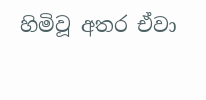හිමිවූ අතර ඒවා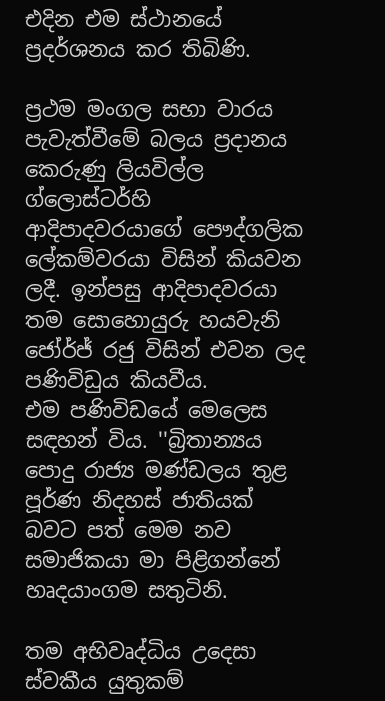එදින එම ස්ථානයේ ප්‍රදර්ශනය කර තිබිණි.

ප්‍රථම මංගල සභා වාරය පැවැත්වීමේ බලය ප්‍රදානය කෙරුණු ලියවිල්ල ග්ලොස්ටර්හි ආදිපාදවරයාගේ පෞද්ගලික ලේකම්වරයා විසින් කියවන ලදී. ඉන්පසු ආදිපාදවරයා තම සොහොයුරු හයවැනි ජෝර්ජ් රජු විසින් එවන ලද පණිවිඩුය කියවීය.
එම පණිවිඩයේ මෙලෙස සඳහන් විය. ''බ්‍රිතාන්‍යය පොදු රාජ්‍ය මණ්ඩලය තුළ පූර්ණ නිදහස් ජාතියක් බවට පත් මෙම නව සමාජිකයා මා පිළිගන්නේ හෘදයාංගම සතුටිනි.

තම අභිවෘද්ධිය උදෙසා ස්වකීය යුතුකම්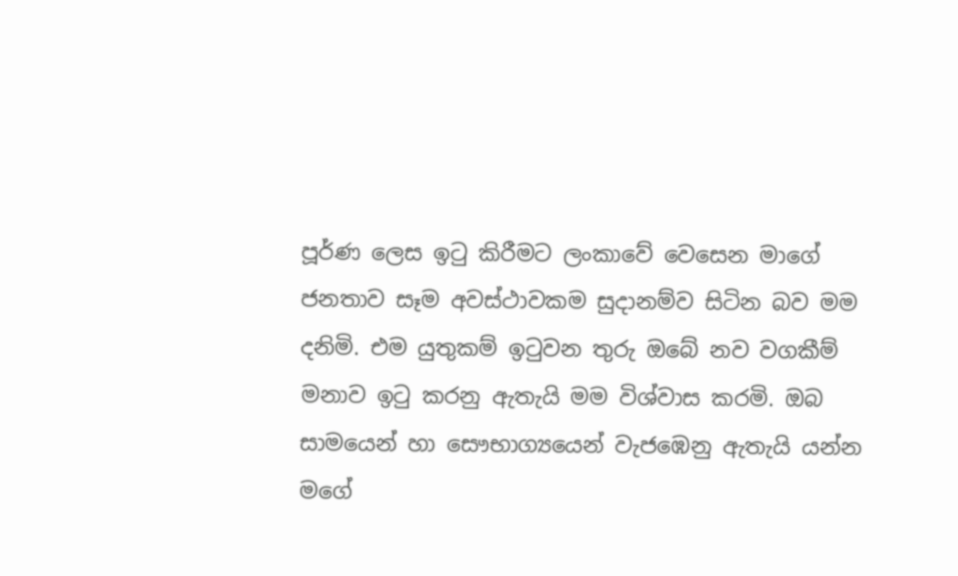පූර්ණ ලෙස ඉටු කිරීමට ලංකාවේ වෙසෙන මාගේ ජනතාව සෑම අවස්ථාවකම සුදානම්ව සිටින බව මම දනිමි. එම යුතුකම් ඉටුවන තුරු ඔබේ නව වගකීම් මනාව ඉටු කරනු ඇතැයි මම විශ්වාස කරමි. ඔබ සාමයෙන් හා සෞභාග්‍යයෙන් වැජඹෙනු ඇතැයි යන්න මගේ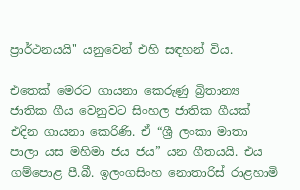ප්‍රාර්ථනයයි'' යනුවෙන් එහි සඳහන් විය.

එතෙක් මෙරට ගායනා කෙරුණු බ්‍රිතාන්‍ය ජාතික ගීය වෙනුවට සිංහල ජාතික ගීයක් එදින ගායනා කෙරිණි. ඒ “ශ්‍රී ලංකා මාතා පාලා යස මහිමා ජය ජය” යන ගීතයයි. එය ගම්පොළ පී.බී. ඉලංගසිංහ නොතාරිස් රාළහාමි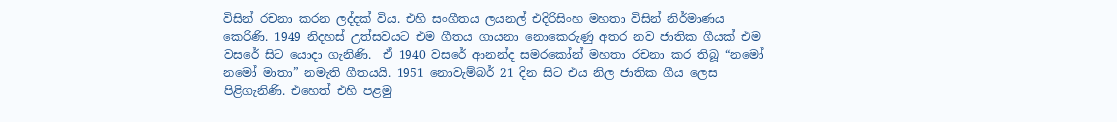විසින් රචනා කරන ලද්දක් විය. එහි සංගීතය ලයනල් එදිරිසිංහ මහතා විසින් නිර්මාණය කෙරිණි. 1949 නිදහස් උත්සවයට එම ගීතය ගායනා නොකෙරුණු අතර නව ජාතික ගීයක් එම වසරේ සිට යොදා ගැනිණි.  ඒ 1940 වසරේ ආනන්ද සමරකෝන් මහතා රචනා කර තිබූ “නමෝ නමෝ මාතා” නමැති ගීතයයි. 1951 නොවැම්බර් 21 දින සිට එය නිල ජාතික ගීය ලෙස පිළිගැනිණි. එහෙත් එහි පළමු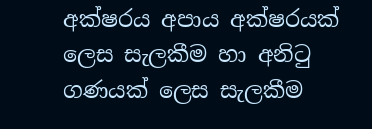අක්ෂරය අපාය අක්ෂරයක් ලෙස සැලකීම හා අනිටු ගණයක් ලෙස සැලකීම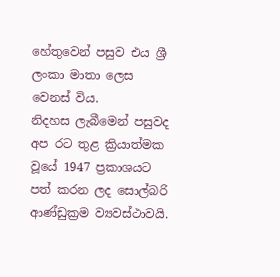හේතුවෙන් පසුව එය ශ්‍රී ලංකා මාතා ලෙස වෙනස් විය.
නිදහස ලැබීමෙන් පසුවද අප රට තුළ ක්‍රියාත්මක වූයේ 1947 ප්‍රකාශයට පත් කරන ලද සොල්බරි ආණ්ඩුක්‍රම ව්‍යවස්ථාවයි.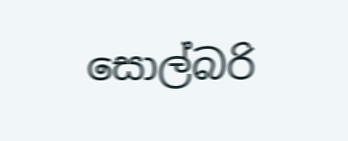සොල්බරි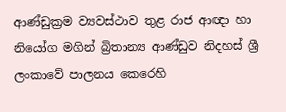ආණ්ඩුක්‍රම ව්‍යවස්ථාව තුළ රාජ ආඥා හා නියෝග මගින් බ්‍රිතාන්‍ය ආණ්ඩුව නිදහස් ශ්‍රී ලංකාවේ පාලනය කෙරෙහි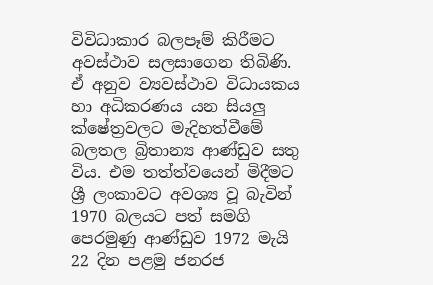විවිධාකාර බලපෑම් කිරීමට අවස්ථාව සලසාගෙන තිබිණි. ඒ අනුව ව්‍යවස්ථාව විධායකය හා අධිකරණය යන සියලු ක්ෂේත්‍රවලට මැදිහත්වීමේ බලතල බ්‍රිතාන්‍ය ආණ්ඩුව සතු විය. එම තත්ත්වයෙන් මිදීමට ශ්‍රී ලංකාවට අවශ්‍ය වූ බැවින් 1970 බලයට පත් සමගි පෙරමුණු ආණ්ඩුව 1972 මැයි 22 දින පළමු ජනරජ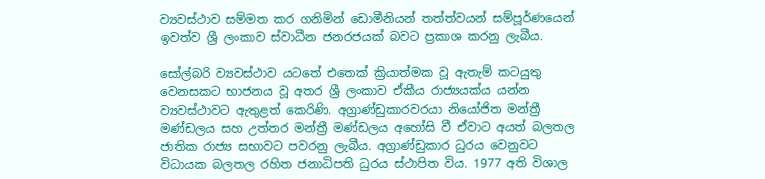ව්‍යවස්ථාව සම්මත කර ගනිමින් ඩොමීනියන් තත්ත්වයන් සම්පූර්ණයෙන් ඉවත්ව ශ්‍රී ලංකාව ස්වාධීන ජනරජයක් බවට ප්‍රකාශ කරනු ලැබීය.

සෝල්බරි ව්‍යවස්ථාව යටතේ එතෙක් ක්‍රියාත්මක වූ ඇතැම් කටයුතු වෙනසකට භාජනය වූ අතර ශ්‍රී ලංකාව ඒකීය රාජ්‍යයක්ය යන්න ව්‍යවස්ථාවට ඇතුළත් කෙරිණි. අග්‍රාණ්ඩුකාරවරයා නියෝජිත මන්ත්‍රී මණ්ඩලය සහ උත්තර මන්ත්‍රී මණ්ඩලය අහෝසි වී ඒවාට අයත් බලතල ජාතික රාජ්‍ය සභාවට පවරනු ලැබීය. අග්‍රාණ්ඩුකාර ධුරය වෙනුවට විධායක බලතල රහිත ජනාධිපති ධුරය ස්ථාපිත විය. 1977 අති විශාල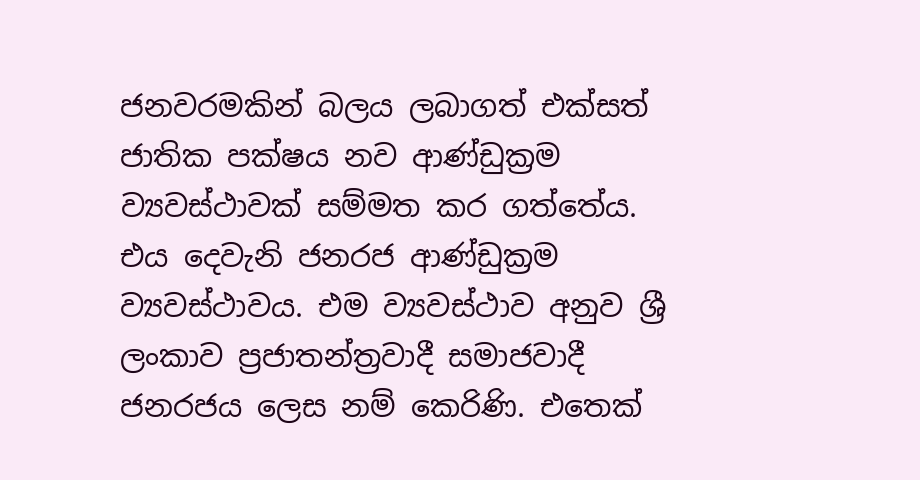ජනවරමකින් බලය ලබාගත් එක්සත් ජාතික පක්ෂය නව ආණ්ඩුක්‍රම ව්‍යවස්ථාවක් සම්මත කර ගත්තේය. එය දෙවැනි ජනරජ ආණ්ඩුක්‍රම ව්‍යවස්ථාවය. එම ව්‍යවස්ථාව අනුව ශ්‍රී ලංකාව ප්‍රජාතන්ත්‍රවාදී සමාජවාදී ජනරජය ලෙස නම් කෙරිණි. එතෙක්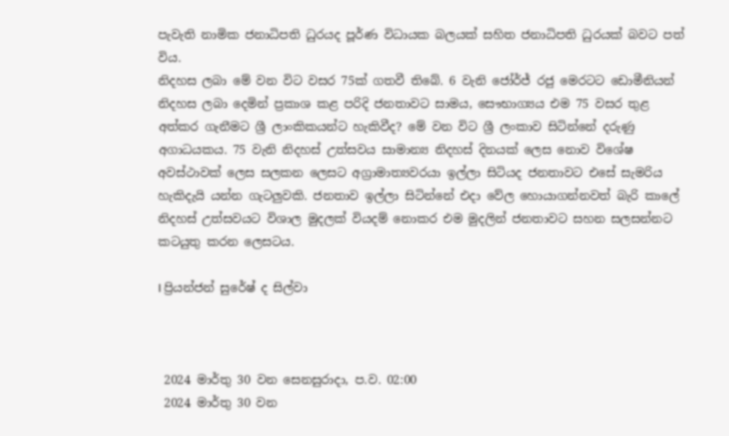පැවැති නාමික ජනාධිපති ධුරයද පූර්ණ විධායක බලයක් සහිත ජනාධිපති ධුරයක් බවට පත් විය.
නිදහස ලබා මේ වන විට වසර 75ක් ගතවී තිබේ. 6 වැනි ජෝර්ජ් රජු මෙරටට ඩොමීනියන් නිදහස ලබා දෙමින් ප්‍රකාශ කළ පරිදි ජනතාවට සාමය, සෞභාග්‍යය එම 75 වසර තුළ අත්කර ගැනීමට ශ්‍රී ලාංකිකයන්ට හැකිවීද? මේ වන විට ශ්‍රී ලංකාව සිටින්නේ දරුණු අගාධයකය. 75 වැනි නිදහස් උත්සවය සාමාන්‍ය නිදහස් දිනයක් ලෙස නොව විශේෂ අවස්ථාවක් ලෙස සලකන ලෙසට අග්‍රාමාත්‍යවරයා ඉල්ලා සිටියද ජනතාවට එසේ සැමරිය හැකිදැයි යන්න ගැටලුවකි. ජනතාව ඉල්ලා සිටින්නේ එදා වේල හොයාගන්නවත් බැරි කාලේ නිදහස් උත්සවයට විශාල මුදලක් වියදම් නොකර එම මුදලින් ජනතාවට සහන සලසන්නට කටයුතු කරන ලෙසටය.

I ප්‍රියන්ජන් සුරේෂ් ද සිල්වා



 2024 මාර්තු 30 වන සෙනසුරාදා, ප.ව. 02:00
 2024 මාර්තු 30 වන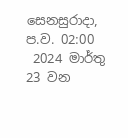සෙනසුරාදා, ප.ව. 02:00
 2024 මාර්තු 23 වන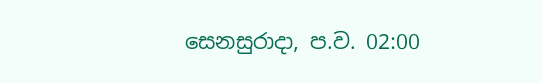සෙනසුරාදා, ප.ව. 02:00